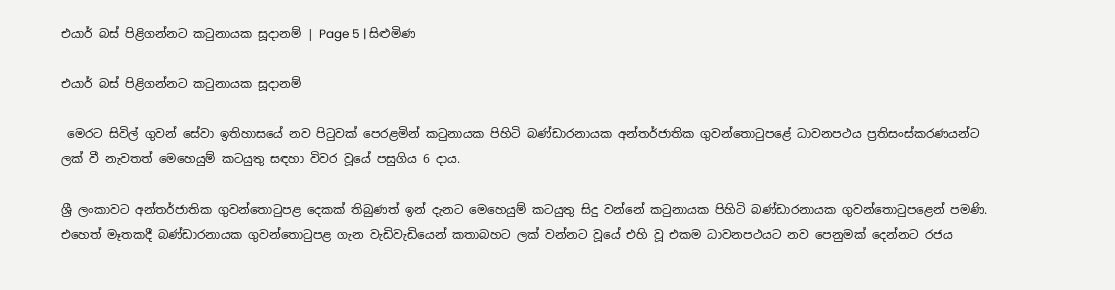එයාර් බස් පිළිගන්නට කටුනායක සූදානම් | Page 5 | සිළුමිණ

එයාර් බස් පිළිගන්නට කටුනායක සූදානම්

 මෙරට සිවිල් ගුවන් සේවා ඉතිහාසයේ නව පිටුවක් පෙරළමින් කටුනායක පිහිටි බණ්ඩාරනායක අන්තර්ජාතික ගුවන්තොටුපළේ ධාවනපථය ප්‍රතිසංස්කරණයන්ට ලක් වී නැවතත් මෙහෙයුම් කටයුතු සඳහා විවර වූයේ පසුගිය 6 දාය.

ශ්‍රී ලංකාවට අන්තර්ජාතික ගුවන්තොටුපළ දෙකක් තිබුණත් ඉන් දැනට මෙහෙයුම් කටයුතු සිදු වන්නේ කටුනායක පිහිටි බණ්ඩාරනායක ගුවන්තොටුපළෙන් පමණි. එහෙත් මෑතකදී බණ්ඩාරනායක ගුවන්තොටුපළ ගැන වැඩිවැඩියෙන් කතාබහට ලක් වන්නට වූයේ එහි වූ එකම ධාවනපථයට නව පෙනුමක් දෙන්නට රජය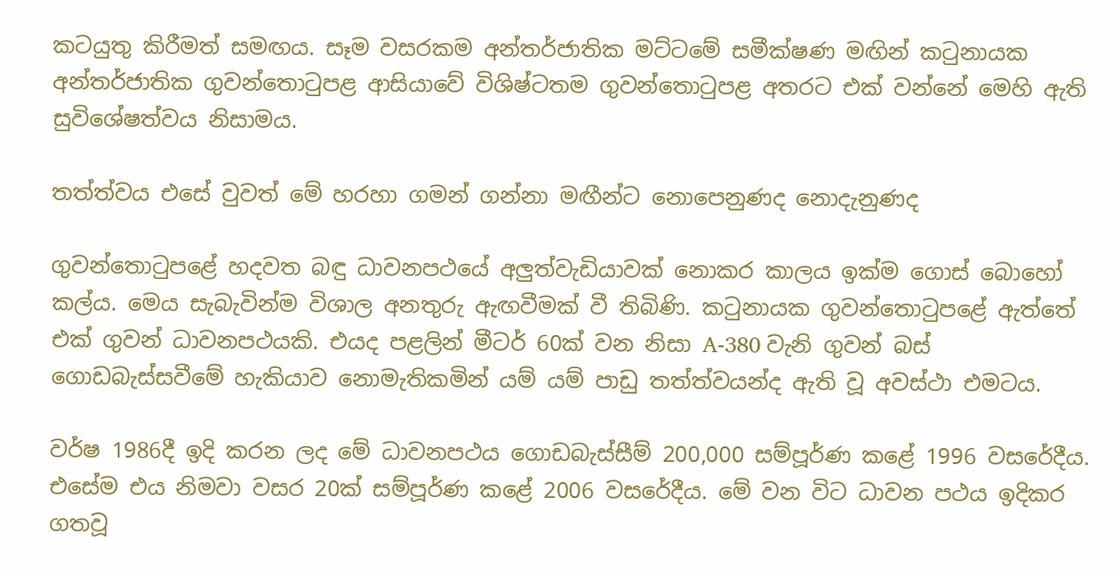කටයුතු කිරීමත් සමඟය. සෑම වසරකම අන්තර්ජාතික මට්ටමේ සමීක්ෂණ මඟින් කටුනායක අන්තර්ජාතික ගුවන්තොටුපළ ආසියාවේ විශිෂ්ටතම ගුවන්තොටුපළ අතරට එක් වන්නේ මෙහි ඇති සුවිශේෂත්වය නිසාමය.

තත්ත්වය එසේ වුවත් මේ හරහා ගමන් ගන්නා මඟීන්ට නොපෙනුණද නොදැනුණද

ගුවන්තොටුපළේ හදවත බඳු ධාවනපථයේ අලුත්වැඩියාවක් නොකර කාලය ඉක්ම ගොස් බොහෝ කල්ය. මෙය සැබැවින්ම විශාල අනතුරු ඇඟවීමක් වී තිබිණි. කටුනායක ගුවන්තොටුපළේ ඇත්තේ එක් ගුවන් ධාවනපථයකි. එයද පළලින් මීටර් 60ක් වන නිසා A-380 වැනි ගුවන් බස් ගොඩබැස්සවීමේ හැකියාව නොමැතිකමින් යම් යම් පාඩු තත්ත්වයන්ද ඇති වූ අවස්ථා එමටය.

වර්ෂ 1986දී ඉදි කරන ලද මේ ධාවනපථය ගොඩබැස්සීම් 200,000 සම්පූර්ණ කළේ 1996 වසරේදීය. එසේම එය නිමවා වසර 20ක් සම්පූර්ණ කළේ 2006 වසරේදීය. මේ වන විට ධාවන පථය ඉදිකර ගතවූ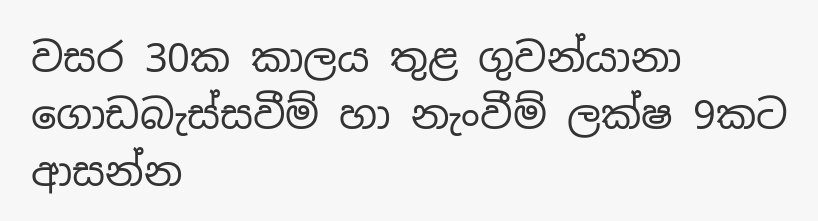වසර 30ක කාලය තුළ ගුවන්යානා ගොඩබැස්සවීම් හා නැංවීම් ලක්ෂ 9කට ආසන්න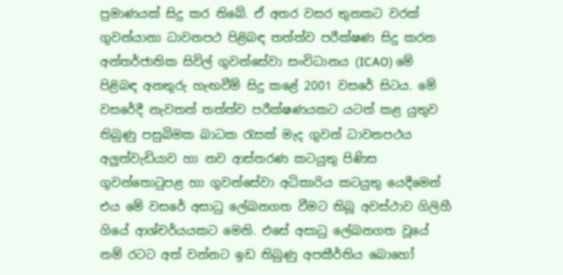ප්‍රමාණයක් සිදු කර තිබේ. ඒ අතර වසර තුනකට වරක් ගුවන්යානා ධාවනපථ පිළිබඳ තත්ත්ව පරීක්ෂණ සිදු කරන අන්තර්ජාතික සිවිල් ගුවන්සේවා සංවිධානය (ICAO) මේ පිළිබඳ අනතුරු හැඟවීම් සිදු කළේ 2001 වසරේ සිටය. මේ වසරේදී නැවතත් තත්ත්ව පරීක්ෂණයකට යටත් කළ යුතුව තිබුණු පසුබිමක බාධක රැසක් මැද ගුවන් ධාවනපථය අලුත්වැඩියාව හා නව ආස්තරණ කටයුතු පිණිස ගුවන්තොටුපළ හා ගුවන්සේවා අධිකාරිය කටයුතු යෙදීමෙන් එය මේ වසරේ අසාධු ලේඛනගත වීමට තිබූ අවස්ථාව ගිලිහී ගියේ ආශ්චර්යයකට මෙනි. එසේ අසාධු ලේඛනගත වූයේ නම් රටට අත් වන්නට ඉඩ තිබුණු අපකීර්තිය බොහෝ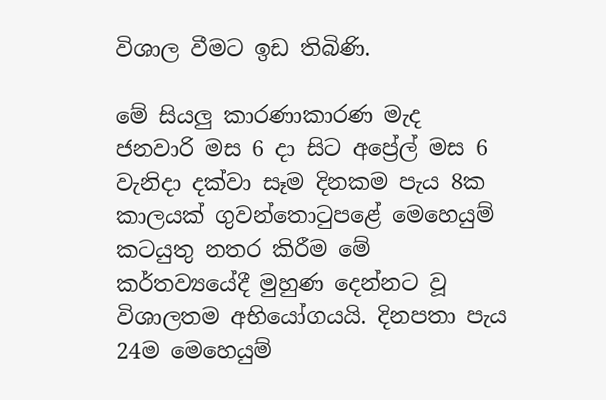විශාල වීමට ඉඩ තිබිණි.

මේ සියලු කාරණාකාරණ මැද ජනවාරි මස 6 දා සිට අප්‍රේල් මස 6 වැනිදා දක්වා සෑම දිනකම පැය 8ක කාලයක් ගුවන්තොටුපළේ මෙහෙයුම් කටයුතු නතර කිරීම මේ කර්තව්‍යයේදී මුහුණ දෙන්නට වූ විශාලතම අභියෝගයයි. දිනපතා පැය 24ම මෙහෙයුම්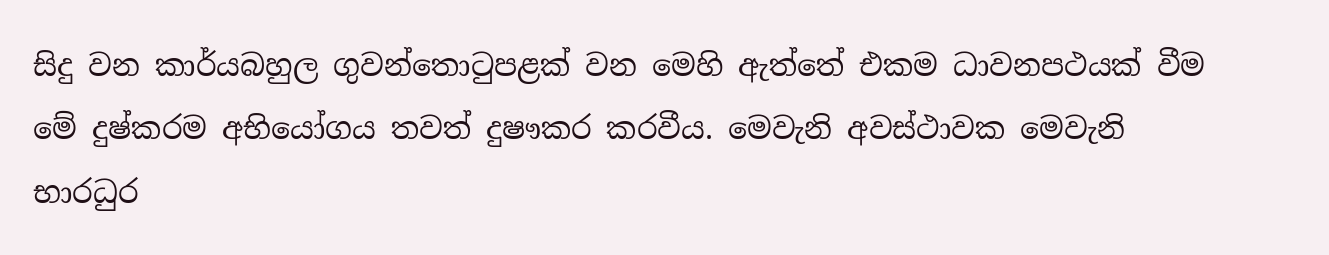සිදු වන කාර්යබහුල ගුවන්තොටුපළක් වන මෙහි ඇත්තේ එකම ධාවනපථයක් වීම මේ දුෂ්කරම අභියෝගය තවත් දුෂෟකර කරවීය. මෙවැනි අවස්ථාවක මෙවැනි භාරධුර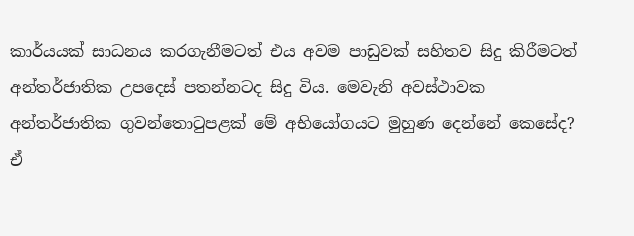කාර්යයක් සාධනය කරගැනීමටත් එය අවම පාඩුවක් සහිතව සිදු කිරීමටත් අන්තර්ජාතික උපදෙස් පතන්නටද සිදු විය. මෙවැනි අවස්ථාවක අන්තර්ජාතික ගුවන්තොටුපළක් මේ අභියෝගයට මුහුණ දෙන්නේ කෙසේද? ඒ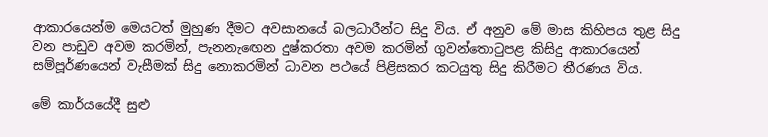ආකාරයෙන්ම මෙයටත් මුහුණ දීමට අවසානයේ බලධාරීන්ට සිදු විය. ඒ අනුව මේ මාස කිහිපය තුළ සිදු වන පාඩුව අවම කරමින්, පැනනැඟෙන දුෂ්කරතා අවම කරමින් ගුවන්තොටුපළ කිසිදු ආකාරයෙන් සම්පූර්ණයෙන් වැසීමක් සිදු නොකරමින් ධාවන පථයේ පිළිසකර කටයුතු සිදු කිරීමට තීරණය විය.

මේ කාර්යයේදී සුළු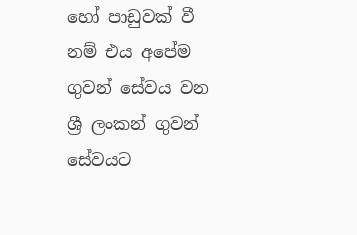හෝ පාඩුවක් වී නම් එය අපේම ගුවන් සේවය වන ශ්‍රී ලංකන් ගුවන් සේවයට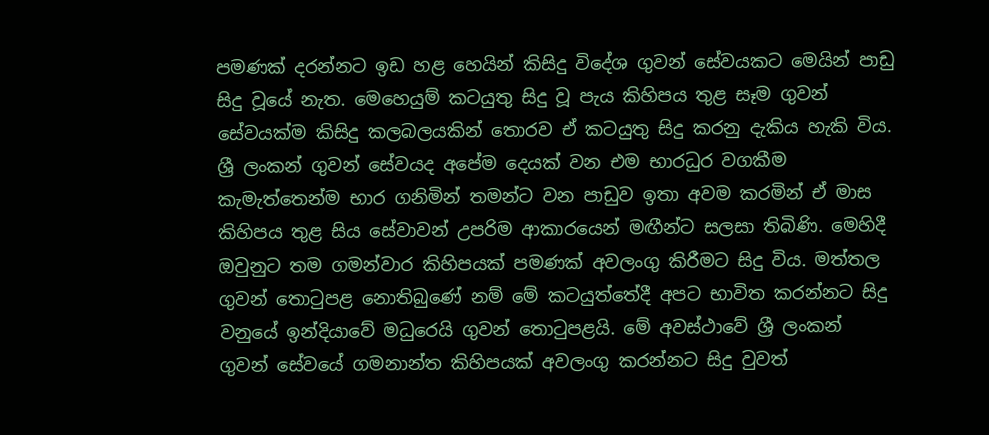පමණක් දරන්නට ඉඩ හළ හෙයින් කිසිදු විදේශ ගුවන් සේවයකට මෙයින් පාඩු සිදු වූයේ නැත. මෙහෙයුම් කටයුතු සිදු වූ පැය කිහිපය තුළ සෑම ගුවන් සේවයක්ම කිසිදු කලබලයකින් තොරව ඒ කටයුතු සිදු කරනු දැකිය හැකි විය. ශ්‍රී ලංකන් ගුවන් සේවයද අපේම දෙයක් වන එම භාරධුර වගකීම කැමැත්තෙන්ම භාර ගනිමින් තමන්ට වන පාඩුව ඉතා අවම කරමින් ඒ මාස කිහිපය තුළ සිය සේවාවන් උපරිම ආකාරයෙන් මඟීන්ට සලසා තිබිණි. මෙහිදී ඔවුනුට තම ගමන්වාර කිහිපයක් පමණක් අවලංගු කිරීමට සිදු විය. මත්තල ගුවන් තොටුපළ නොතිබුණේ නම් මේ කටයුත්තේදී අපට භාවිත කරන්නට සිදු වනුයේ ඉන්දියාවේ මධුරෙයි ගුවන් තොටුපළයි. මේ අවස්ථාවේ ශ්‍රී ලංකන් ගුවන් සේවයේ ගමනාන්ත කිහිපයක් අවලංගු කරන්නට සිදු වුවත්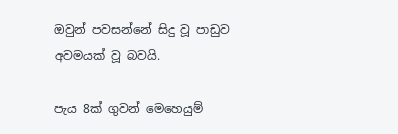ඔවුන් පවසන්නේ සිදු වූ පාඩුව අවමයක් වූ බවයි.

පැය 8ක් ගුවන් මෙහෙයුම්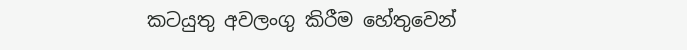කටයුතු අවලංගු කිරීම හේතුවෙන්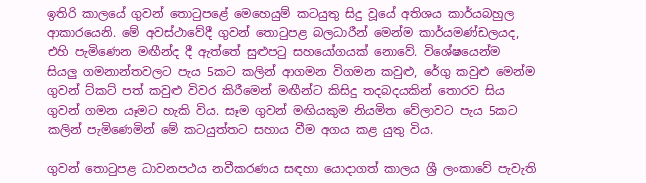ඉතිරි කාලයේ ගුවන් ‍තොටුපළේ මෙහෙයුම් කටයුතු සිදු වූයේ අතිශය කාර්යබහුල ආකාරයෙනි. මේ අවස්ථාවේදී ගුවන් තොටුපළ බලධාරීන් මෙන්ම කාර්යමණ්ඩලයද, එහි පැමිණෙන මඟීන්ද දී ඇත්තේ සුළුපටු සහයෝගයක් නොවේ. විශේෂයෙන්ම සියලු ගමනාන්තවලට පැය 5කට කලින් ආගමන විගමන කවුළු, රේගු කවුළු මෙන්ම ගුවන් ට්කට් පත් කවුළු විවර කිරීමෙන් මඟීන්ට කිසිදු තදබදයකින් තොරව සිය ගුවන් ගමන යෑමට හැකි විය. සෑම ගුවන් මඟියකුම නියමිත වේලාවට පැය 5කට කලින් පැමිණෙමින් මේ කටයුත්තට සහාය වීම අගය කළ යුතු විය.

ගුවන් තොටුපළ ධාවනපථය නවීකරණය සඳහා යොදාගත් කාලය ශ්‍රී ලංකාවේ පැවැති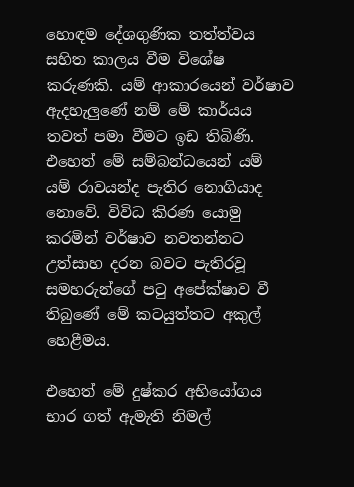හොඳම දේශගුණික තත්ත්වය සහිත කාලය වීම විශේෂ කරුණකි. යම් ආකාරයෙන් වර්ෂාව ඇදහැලුණේ නම් මේ කාර්යය තවත් පමා වීමට ඉඩ තිබිණි. එහෙත් මේ සම්බන්ධයෙන් යම් යම් රාවයන්ද පැතිර නොගියාද නොවේ. විවිධ කිරණ යොමු කරමින් වර්ෂාව නවතන්නට උත්සාහ දරන බවට පැතිරවූ සමහරුන්ගේ පටු අපේක්ෂාව වී තිබුණේ මේ කටයුත්තට අකුල් හෙළීමය.

එහෙත් මේ දුෂ්කර අභියෝගය භාර ගත් ඇමැති නිමල්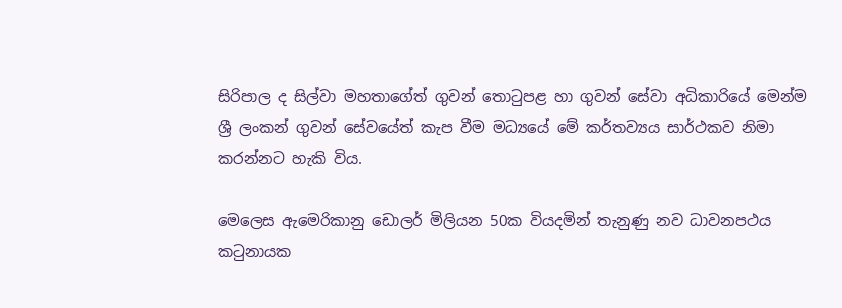සිරිපාල ද සිල්වා මහතාගේත් ගුවන් තොටුපළ හා ගුවන් සේවා අධිකාරියේ මෙන්ම ශ්‍රී ලංකන් ගුවන් සේවයේත් කැප වීම මධ්‍යයේ මේ කර්තව්‍යය සාර්ථකව නිමා කරන්නට හැකි විය.

මෙලෙස ඇමෙරිකානු ඩොලර් මිලියන 50ක වියදමින් තැනුණු නව ධාවනපථය කටුනායක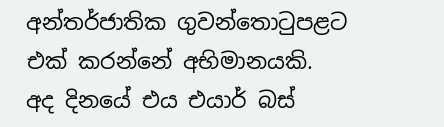අන්තර්ජාතික ගුවන්තොටුපළට එක් කරන්නේ අභිමානයකි. අද දිනයේ එය එයාර් බස්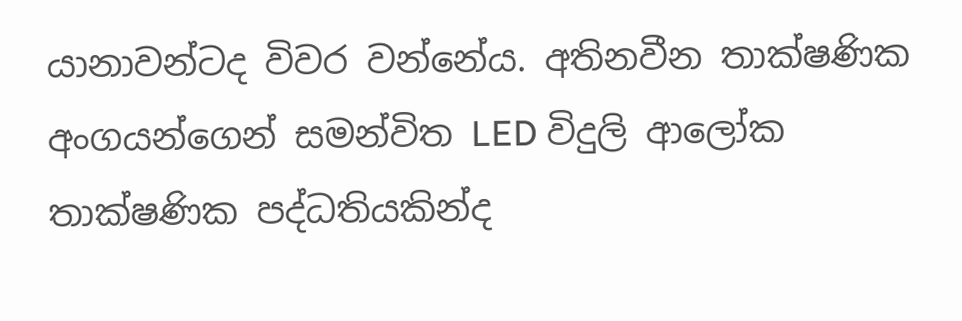යානාවන්ටද විවර වන්නේය. අතිනවීන තාක්ෂණික අංගයන්ගෙන් සමන්විත LED විදුලි ආලෝක තාක්ෂණික පද්ධතියකින්ද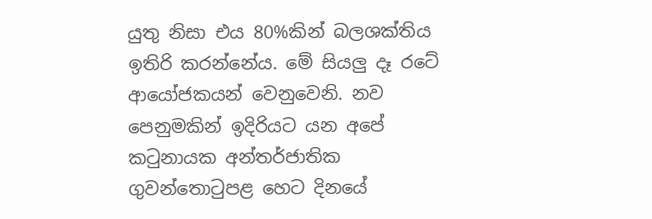යුතු නිසා එය 80%කින් බලශක්තිය ඉතිරි කරන්නේය. මේ සියලු දෑ රටේ ආයෝජකයන් වෙනුවෙනි. නව පෙනුමකින් ඉදිරියට යන අපේ කටුනායක අන්තර්ජාතික ගුවන්තොටුපළ හෙට දිනයේ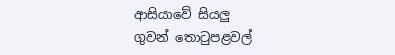ආසියාවේ සියලු ගුවන් ‍තොටුපළවල්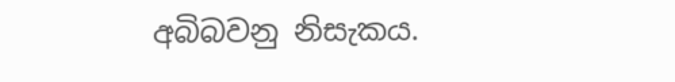අබිබවනු නිසැකය.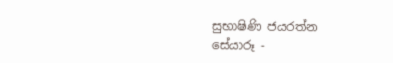සුභාෂිණි ජයරත්න
සේයාරූ -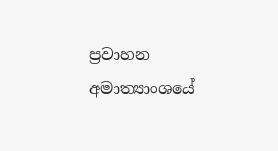ප්‍රවාහන අමාත්‍යාංශයේ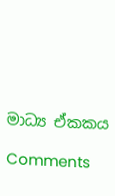මාධ්‍ය ඒකකය

Comments